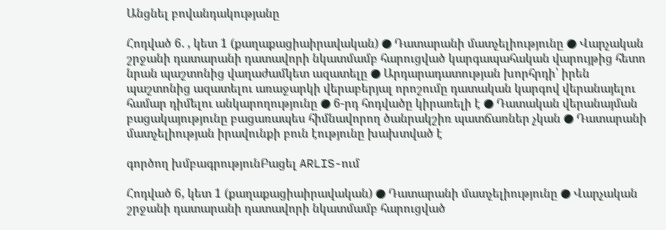Անցնել բովանդակությանը

Հոդված 6. , կետ 1 (քաղաքացիաիրավական) ● Դատարանի մատչելիությունը ● Վարչական շրջանի դատարանի դատավորի նկատմամբ հարուցված կարգապահական վարույթից հետո նրան պաշտոնից վաղաժամկետ ազատելը ● Արդարադատության խորհրդի՝ իրեն պաշտոնից ազատելու առաջարկի վերաբերյալ որոշումը դատական կարգով վերանայելու համար դիմելու անկարողությունը ● 6-րդ հոդվածը կիրառելի է ● Դատական վերանայման բացակայությունը բացառապես հիմնավորող ծանրակշիռ պատճառներ չկան ● Դատարանի մատչելիության իրավունքի բուն էությունը խախտված է

գործող խմբագրությունԲացել ARLIS-ում

Հոդված 6, կետ 1 (քաղաքացիաիրավական) ● Դատարանի մատչելիությունը ● Վարչական շրջանի դատարանի դատավորի նկատմամբ հարուցված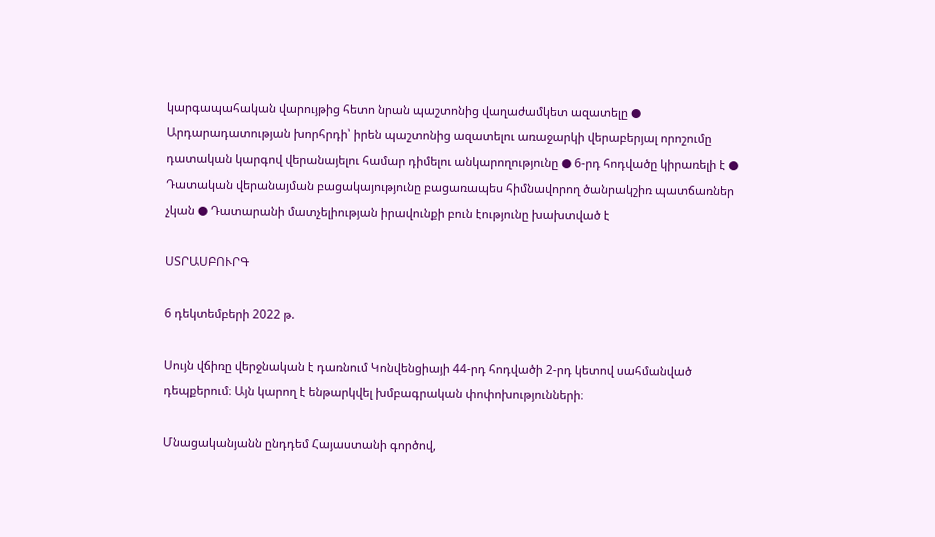կարգապահական վարույթից հետո նրան պաշտոնից վաղաժամկետ ազատելը ● Արդարադատության խորհրդի՝ իրեն պաշտոնից ազատելու առաջարկի վերաբերյալ որոշումը դատական կարգով վերանայելու համար դիմելու անկարողությունը ● 6-րդ հոդվածը կիրառելի է ● Դատական վերանայման բացակայությունը բացառապես հիմնավորող ծանրակշիռ պատճառներ չկան ● Դատարանի մատչելիության իրավունքի բուն էությունը խախտված է

ՍՏՐԱՍԲՈՒՐԳ

6 դեկտեմբերի 2022 թ.

Սույն վճիռը վերջնական է դառնում Կոնվենցիայի 44-րդ հոդվածի 2-րդ կետով սահմանված դեպքերում։ Այն կարող է ենթարկվել խմբագրական փոփոխությունների։

Մնացականյանն ընդդեմ Հայաստանի գործով,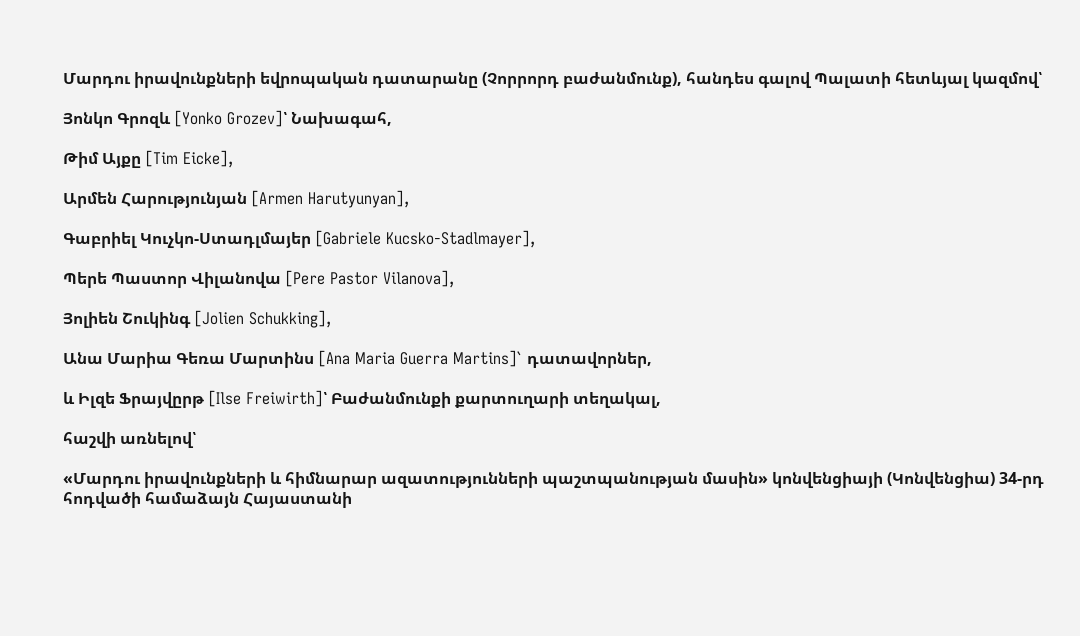Մարդու իրավունքների եվրոպական դատարանը (Չորրորդ բաժանմունք), հանդես գալով Պալատի հետևյալ կազմով՝

Յոնկո Գրոզև [Yonko Grozev]՝ Նախագահ,

Թիմ Այքը [Tim Eicke],

Արմեն Հարությունյան [Armen Harutyunyan],

Գաբրիել Կուչկո-Ստադլմայեր [Gabriele Kucsko-Stadlmayer],

Պերե Պաստոր Վիլանովա [Pere Pastor Vilanova],

Յոլիեն Շուկինգ [Jolien Schukking],

Անա Մարիա Գեռա Մարտինս [Ana Maria Guerra Martins]` դատավորներ,

և Իլզե Ֆրայվըրթ [Ilse Freiwirth]՝ Բաժանմունքի քարտուղարի տեղակալ,

հաշվի առնելով՝

«Մարդու իրավունքների և հիմնարար ազատությունների պաշտպանության մասին» կոնվենցիայի (Կոնվենցիա) 34-րդ հոդվածի համաձայն Հայաստանի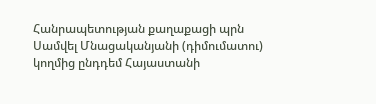Հանրապետության քաղաքացի պրն Սամվել Մնացականյանի (դիմումատու) կողմից ընդդեմ Հայաստանի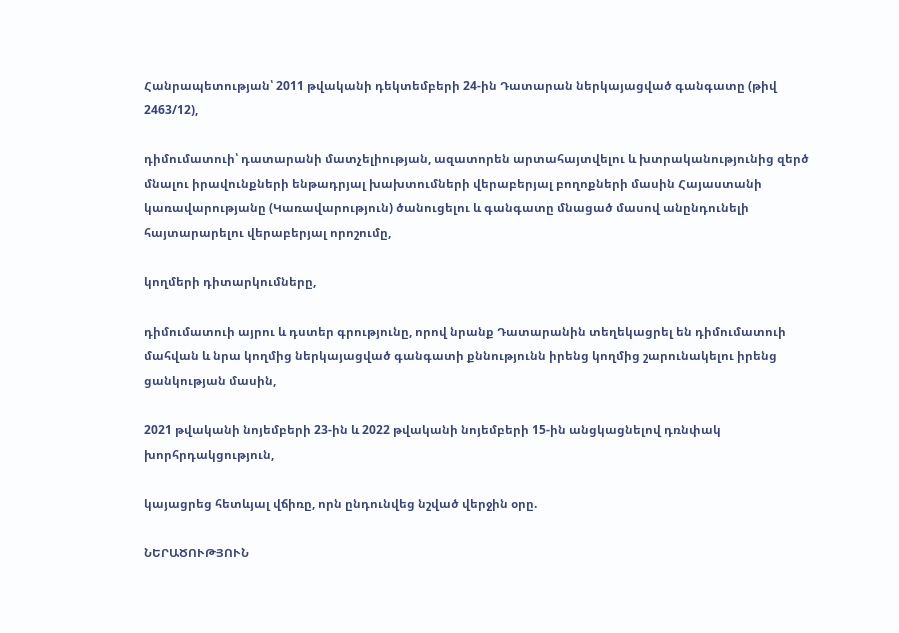Հանրապետության՝ 2011 թվականի դեկտեմբերի 24-ին Դատարան ներկայացված գանգատը (թիվ 2463/12),

դիմումատուի՝ դատարանի մատչելիության, ազատորեն արտահայտվելու և խտրականությունից զերծ մնալու իրավունքների ենթադրյալ խախտումների վերաբերյալ բողոքների մասին Հայաստանի կառավարությանը (Կառավարություն) ծանուցելու և գանգատը մնացած մասով անընդունելի հայտարարելու վերաբերյալ որոշումը,

կողմերի դիտարկումները,

դիմումատուի այրու և դստեր գրությունը, որով նրանք Դատարանին տեղեկացրել են դիմումատուի մահվան և նրա կողմից ներկայացված գանգատի քննությունն իրենց կողմից շարունակելու իրենց ցանկության մասին,

2021 թվականի նոյեմբերի 23-ին և 2022 թվականի նոյեմբերի 15-ին անցկացնելով դռնփակ խորհրդակցություն,

կայացրեց հետևյալ վճիռը, որն ընդունվեց նշված վերջին օրը.

ՆԵՐԱԾՈՒԹՅՈՒՆ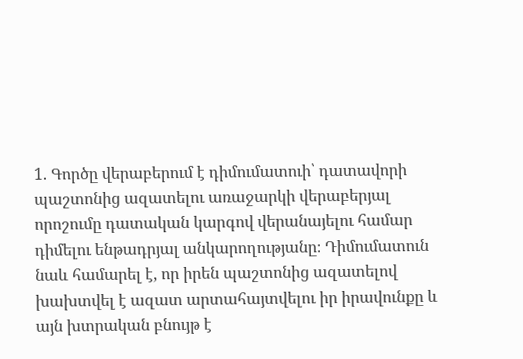1. Գործը վերաբերում է դիմումատուի՝ դատավորի պաշտոնից ազատելու առաջարկի վերաբերյալ որոշումը դատական կարգով վերանայելու համար դիմելու ենթադրյալ անկարողությանը։ Դիմումատուն նաև համարել է, որ իրեն պաշտոնից ազատելով խախտվել է ազատ արտահայտվելու իր իրավունքը և այն խտրական բնույթ է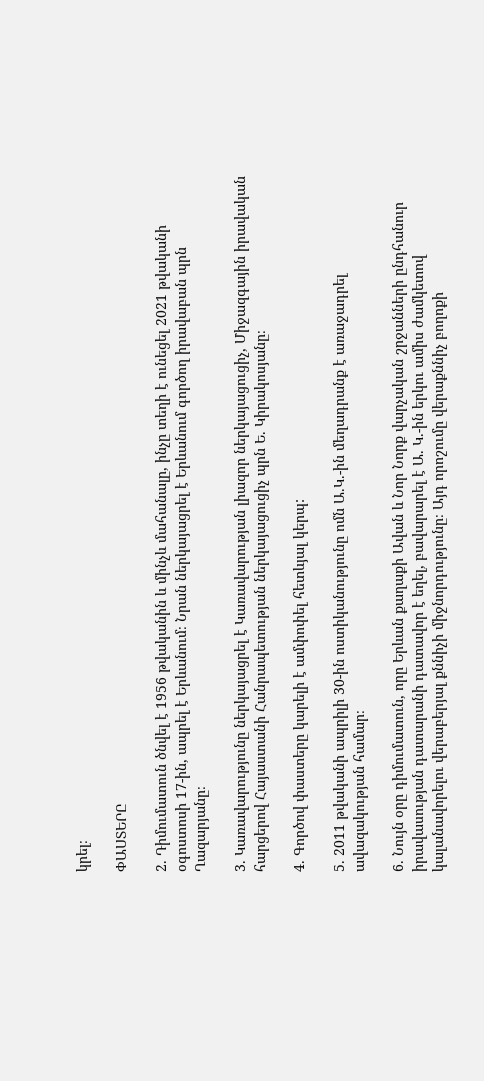կրել։

ՓԱՍՏԵՐԸ

2. Դիմումատուն ծնվել է 1956 թվականին և մինչև մահանալը, ինչը տեղի է ունեցել 2021 թվականի օգոստոսի 17-ին, ապրել է Երևանում։ Նրան ներկայացրել է Երևանում գործող իրավաբան պրն Ղազարյանը։

3. Կառավարությունը ներկայացրել է Կառավարության լիազոր ներկայացուցիչ, Միջազգային իրավական հարցերով Հայաստանի Հանրապետության ներկայացուցիչ պրն Ե. Կիրակոսյանը։

4. Գործով փաստերը կարելի է ամփոփել հետևյալ կերպ:

5. 2011 թվականի ապրիլի 30-ին ոստիկանությունը ոմն Ա.Կ.-ին մեղադրանք է առաջադրել ավազակության համար։

6. Նույն օրը դիմումատուն, որը Երևան քաղաքի Ավան և Նոր Նորք վարչական շրջանների ընդհանուր իրավասության դատարանի դատավոր է եղել, բավարարել է Ա. Կ.-ին երկու ամիս ժամկետով կալանավորելու վերաբերյալ քննիչի միջնորդությունը։ Այդ որոշումը վերաքննիչ բողոքի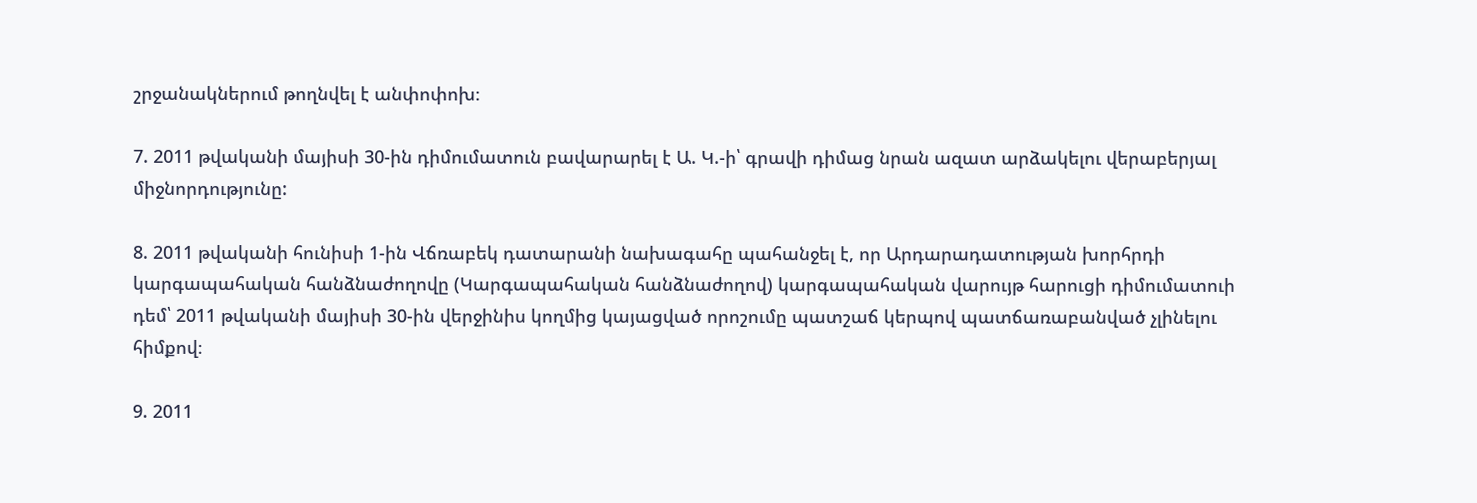շրջանակներում թողնվել է անփոփոխ։

7. 2011 թվականի մայիսի 30-ին դիմումատուն բավարարել է Ա. Կ.-ի՝ գրավի դիմաց նրան ազատ արձակելու վերաբերյալ միջնորդությունը:

8. 2011 թվականի հունիսի 1-ին Վճռաբեկ դատարանի նախագահը պահանջել է, որ Արդարադատության խորհրդի կարգապահական հանձնաժողովը (Կարգապահական հանձնաժողով) կարգապահական վարույթ հարուցի դիմումատուի դեմ՝ 2011 թվականի մայիսի 30-ին վերջինիս կողմից կայացված որոշումը պատշաճ կերպով պատճառաբանված չլինելու հիմքով։

9. 2011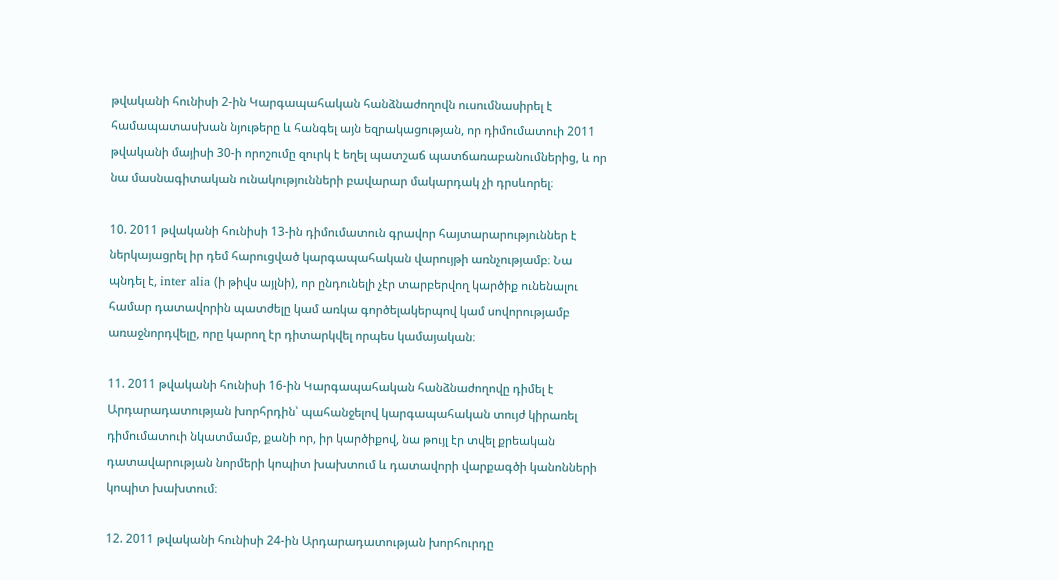թվականի հունիսի 2-ին Կարգապահական հանձնաժողովն ուսումնասիրել է համապատասխան նյութերը և հանգել այն եզրակացության, որ դիմումատուի 2011 թվականի մայիսի 30-ի որոշումը զուրկ է եղել պատշաճ պատճառաբանումներից, և որ նա մասնագիտական ունակությունների բավարար մակարդակ չի դրսևորել։

10. 2011 թվականի հունիսի 13-ին դիմումատուն գրավոր հայտարարություններ է ներկայացրել իր դեմ հարուցված կարգապահական վարույթի առնչությամբ։ Նա պնդել է, inter alia (ի թիվս այլնի), որ ընդունելի չէր տարբերվող կարծիք ունենալու համար դատավորին պատժելը կամ առկա գործելակերպով կամ սովորությամբ առաջնորդվելը, որը կարող էր դիտարկվել որպես կամայական։

11. 2011 թվականի հունիսի 16-ին Կարգապահական հանձնաժողովը դիմել է Արդարադատության խորհրդին՝ պահանջելով կարգապահական տույժ կիրառել դիմումատուի նկատմամբ, քանի որ, իր կարծիքով, նա թույլ էր տվել քրեական դատավարության նորմերի կոպիտ խախտում և դատավորի վարքագծի կանոնների կոպիտ խախտում։

12. 2011 թվականի հունիսի 24-ին Արդարադատության խորհուրդը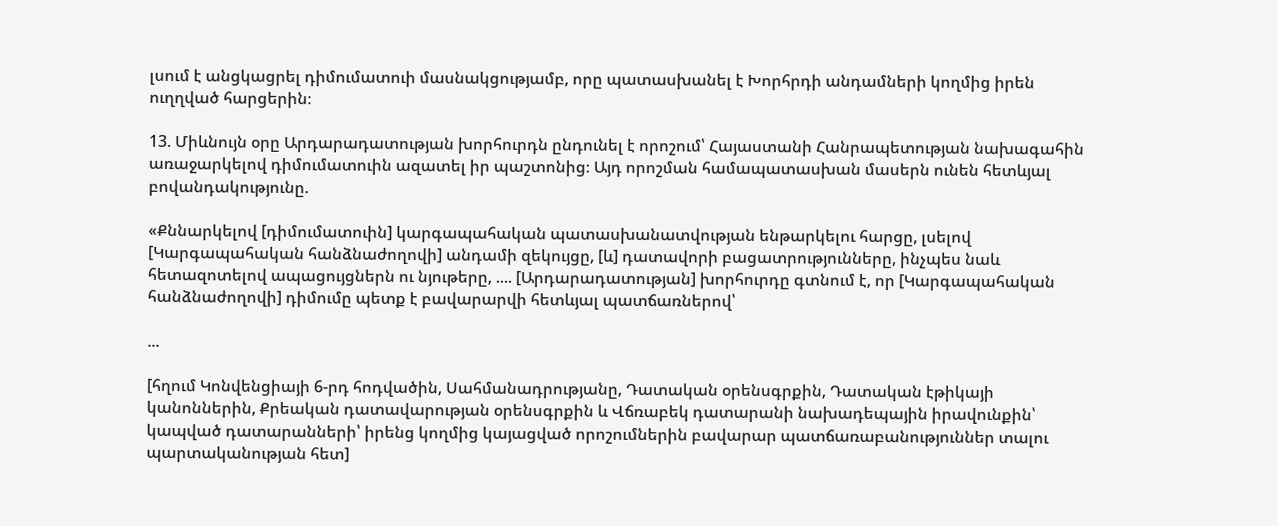լսում է անցկացրել դիմումատուի մասնակցությամբ, որը պատասխանել է Խորհրդի անդամների կողմից իրեն ուղղված հարցերին։

13. Միևնույն օրը Արդարադատության խորհուրդն ընդունել է որոշում՝ Հայաստանի Հանրապետության նախագահին առաջարկելով դիմումատուին ազատել իր պաշտոնից։ Այդ որոշման համապատասխան մասերն ունեն հետևյալ բովանդակությունը.

«Քննարկելով [դիմումատուին] կարգապահական պատասխանատվության ենթարկելու հարցը, լսելով [Կարգապահական հանձնաժողովի] անդամի զեկույցը, [և] դատավորի բացատրությունները, ինչպես նաև հետազոտելով ապացույցներն ու նյութերը, .... [Արդարադատության] խորհուրդը գտնում է, որ [Կարգապահական հանձնաժողովի] դիմումը պետք է բավարարվի հետևյալ պատճառներով՝

...

[հղում Կոնվենցիայի 6-րդ հոդվածին, Սահմանադրությանը, Դատական օրենսգրքին, Դատական էթիկայի կանոններին, Քրեական դատավարության օրենսգրքին և Վճռաբեկ դատարանի նախադեպային իրավունքին՝ կապված դատարանների՝ իրենց կողմից կայացված որոշումներին բավարար պատճառաբանություններ տալու պարտականության հետ]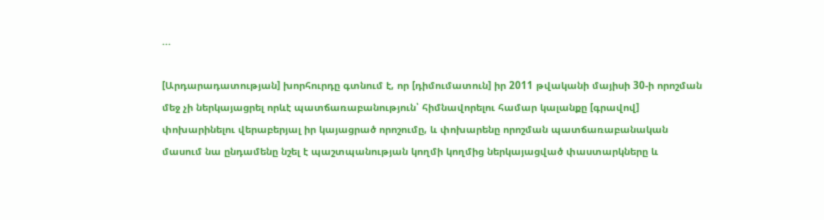...

[Արդարադատության] խորհուրդը գտնում է, որ [դիմումատուն] իր 2011 թվականի մայիսի 30-ի որոշման մեջ չի ներկայացրել որևէ պատճառաբանություն՝ հիմնավորելու համար կալանքը [գրավով] փոխարինելու վերաբերյալ իր կայացրած որոշումը, և փոխարենը որոշման պատճառաբանական մասում նա ընդամենը նշել է պաշտպանության կողմի կողմից ներկայացված փաստարկները և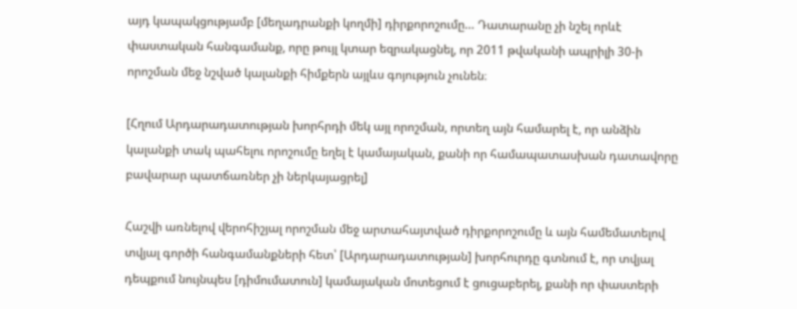այդ կապակցությամբ [մեղադրանքի կողմի] դիրքորոշումը… Դատարանը չի նշել որևէ փաստական հանգամանք, որը թույլ կտար եզրակացնել, որ 2011 թվականի ապրիլի 30-ի որոշման մեջ նշված կալանքի հիմքերն այլևս գոյություն չունեն։

[Հղում Արդարադատության խորհրդի մեկ այլ որոշման, որտեղ այն համարել է, որ անձին կալանքի տակ պահելու որոշումը եղել է կամայական, քանի որ համապատասխան դատավորը բավարար պատճառներ չի ներկայացրել]

Հաշվի առնելով վերոհիշյալ որոշման մեջ արտահայտված դիրքորոշումը և այն համեմատելով տվյալ գործի հանգամանքների հետ՝ [Արդարադատության] խորհուրդը գտնում է, որ տվյալ դեպքում նույնպես [դիմումատուն] կամայական մոտեցում է ցուցաբերել, քանի որ փաստերի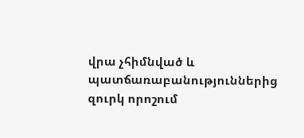վրա չհիմնված և պատճառաբանություններից զուրկ որոշում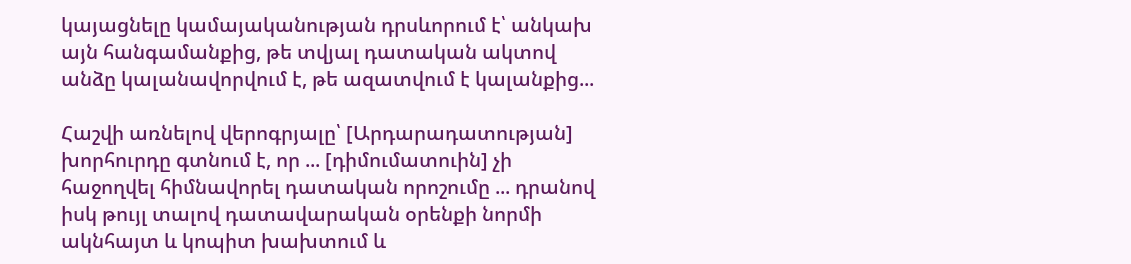կայացնելը կամայականության դրսևորում է՝ անկախ այն հանգամանքից, թե տվյալ դատական ակտով անձը կալանավորվում է, թե ազատվում է կալանքից...

Հաշվի առնելով վերոգրյալը՝ [Արդարադատության] խորհուրդը գտնում է, որ ... [դիմումատուին] չի հաջողվել հիմնավորել դատական որոշումը ... դրանով իսկ թույլ տալով դատավարական օրենքի նորմի ակնհայտ և կոպիտ խախտում և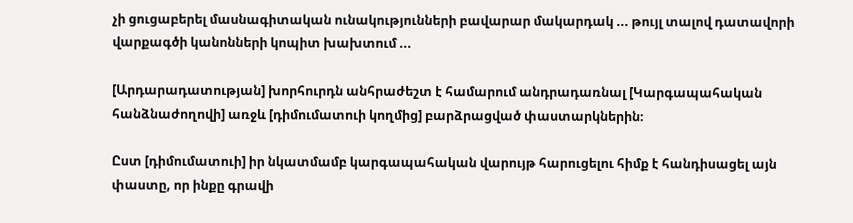չի ցուցաբերել մասնագիտական ունակությունների բավարար մակարդակ ... թույլ տալով դատավորի վարքագծի կանոնների կոպիտ խախտում ...

[Արդարադատության] խորհուրդն անհրաժեշտ է համարում անդրադառնալ [Կարգապահական հանձնաժողովի] առջև [դիմումատուի կողմից] բարձրացված փաստարկներին։

Ըստ [դիմումատուի] իր նկատմամբ կարգապահական վարույթ հարուցելու հիմք է հանդիսացել այն փաստը, որ ինքը գրավի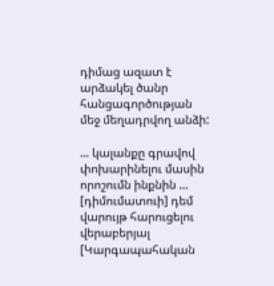դիմաց ազատ է արձակել ծանր հանցագործության մեջ մեղադրվող անձի:

... կալանքը գրավով փոխարինելու մասին որոշումն ինքնին ... [դիմումատուի] դեմ վարույթ հարուցելու վերաբերյալ [Կարգապահական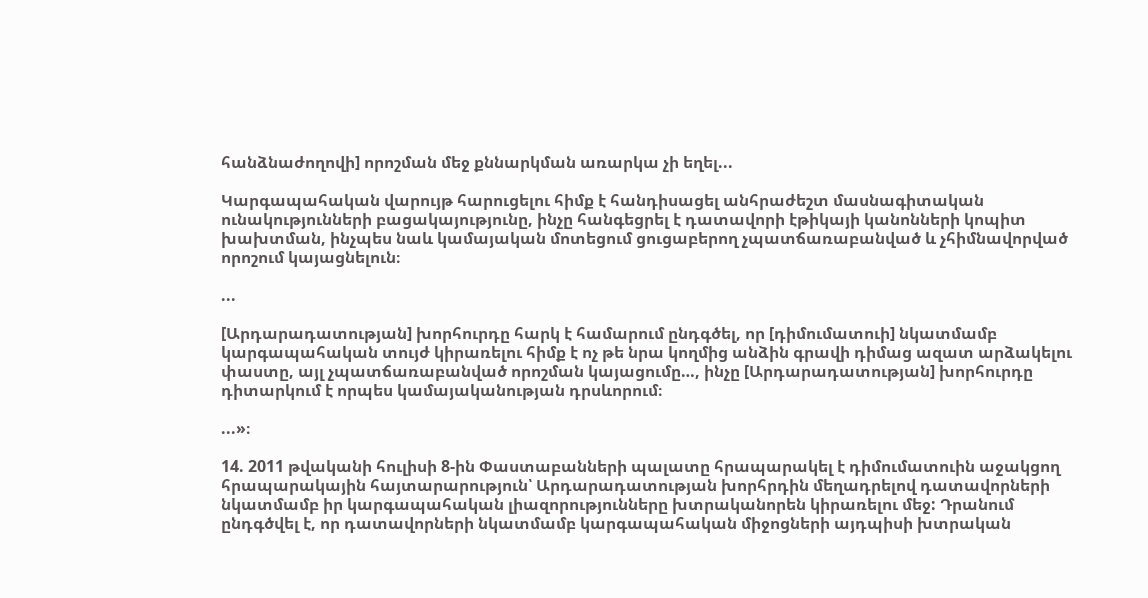հանձնաժողովի] որոշման մեջ քննարկման առարկա չի եղել...

Կարգապահական վարույթ հարուցելու հիմք է հանդիսացել անհրաժեշտ մասնագիտական ունակությունների բացակայությունը, ինչը հանգեցրել է դատավորի էթիկայի կանոնների կոպիտ խախտման, ինչպես նաև կամայական մոտեցում ցուցաբերող չպատճառաբանված և չհիմնավորված որոշում կայացնելուն։

...

[Արդարադատության] խորհուրդը հարկ է համարում ընդգծել, որ [դիմումատուի] նկատմամբ կարգապահական տույժ կիրառելու հիմք է ոչ թե նրա կողմից անձին գրավի դիմաց ազատ արձակելու փաստը, այլ չպատճառաբանված որոշման կայացումը…, ինչը [Արդարադատության] խորհուրդը դիտարկում է որպես կամայականության դրսևորում։

...»։

14. 2011 թվականի հուլիսի 8-ին Փաստաբանների պալատը հրապարակել է դիմումատուին աջակցող հրապարակային հայտարարություն՝ Արդարադատության խորհրդին մեղադրելով դատավորների նկատմամբ իր կարգապահական լիազորությունները խտրականորեն կիրառելու մեջ: Դրանում ընդգծվել է, որ դատավորների նկատմամբ կարգապահական միջոցների այդպիսի խտրական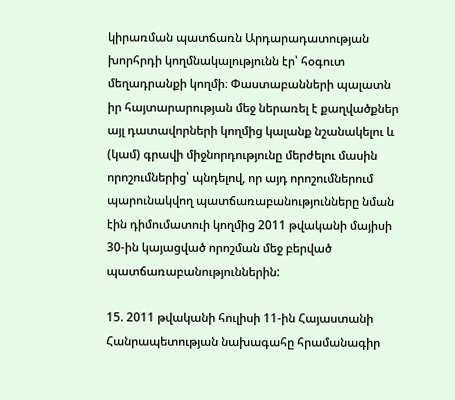կիրառման պատճառն Արդարադատության խորհրդի կողմնակալությունն էր՝ հօգուտ մեղադրանքի կողմի։ Փաստաբանների պալատն իր հայտարարության մեջ ներառել է քաղվածքներ այլ դատավորների կողմից կալանք նշանակելու և (կամ) գրավի միջնորդությունը մերժելու մասին որոշումներից՝ պնդելով, որ այդ որոշումներում պարունակվող պատճառաբանությունները նման էին դիմումատուի կողմից 2011 թվականի մայիսի 30-ին կայացված որոշման մեջ բերված պատճառաբանություններին:

15. 2011 թվականի հուլիսի 11-ին Հայաստանի Հանրապետության նախագահը հրամանագիր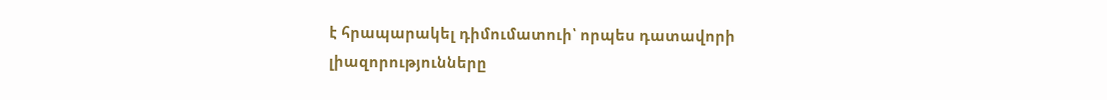է հրապարակել դիմումատուի՝ որպես դատավորի լիազորությունները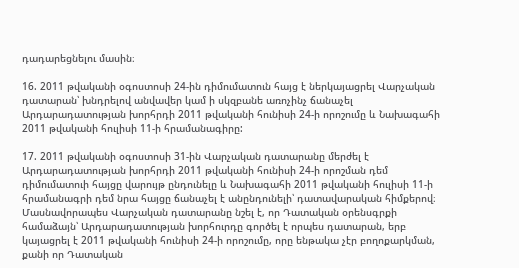դադարեցնելու մասին։

16. 2011 թվականի օգոստոսի 24-ին դիմումատուն հայց է ներկայացրել Վարչական դատարան՝ խնդրելով անվավեր կամ ի սկզբանե առոչինչ ճանաչել Արդարադատության խորհրդի 2011 թվականի հունիսի 24-ի որոշումը և Նախագահի 2011 թվականի հուլիսի 11-ի հրամանագիրը:

17. 2011 թվականի օգոստոսի 31-ին Վարչական դատարանը մերժել է Արդարադատության խորհրդի 2011 թվականի հունիսի 24-ի որոշման դեմ դիմումատուի հայցը վարույթ ընդունելը և Նախագահի 2011 թվականի հուլիսի 11-ի հրամանագրի դեմ նրա հայցը ճանաչել է անընդունելի՝ դատավարական հիմքերով։ Մասնավորապես Վարչական դատարանը նշել է, որ Դատական օրենսգրքի համաձայն՝ Արդարադատության խորհուրդը գործել է որպես դատարան, երբ կայացրել է 2011 թվականի հունիսի 24-ի որոշումը, որը ենթակա չէր բողոքարկման, քանի որ Դատական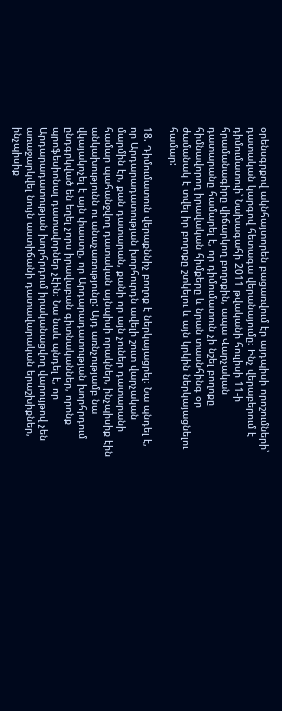օրենսգրքով ակնհայտորեն բացառվում էր այդպիսի որոշումների՝ դատական կարգով հետագա վերանայումը։ Ինչ վերաբերում է դիմումատուի՝ Նախագահի 2011 թվականի հուլիսի 11-ի հրամանագիրը վիճարկող բողոքին, ապա Վարչական դատարանը համարել է, որ դիմումատուն չի նշել բողոքը հիմնավորող իրավական հիմքերը և նրան տասնհինգ օր ժամանակ է տվել իր բողոքը շտկելու և այն կրկին ներկայացնելու համար:

18. Դիմումատուն վերաքննիչ բողոք է ներկայացրել։ Նա պնդել է, որ Արդարադատության խորհուրդն ավելի շուտ վարչական մարմին էր, քան դատարան, քանի որ այն չուներ դատարանի համար պահանջվող դատական այնպիսի որակներ, ինչպիսիք էին անկախությունն ու անաչառությունը: Այդ առնչությամբ նա վկայակոչել է այն փաստը, որ Արդարադատության խորհրդում ընդգրկված են եղել չորս իրավաբան գիտնականներ, որոնք պրոֆեսիոնալ դատավորներ չէին։ Նա նաև պնդել է, որ Արդարադատության խորհրդում իրականացվող վարույթով չեն առաջարկվել նույն աստիճանի դատավարական երաշխիքներ, ինչպիսիք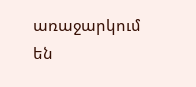առաջարկում են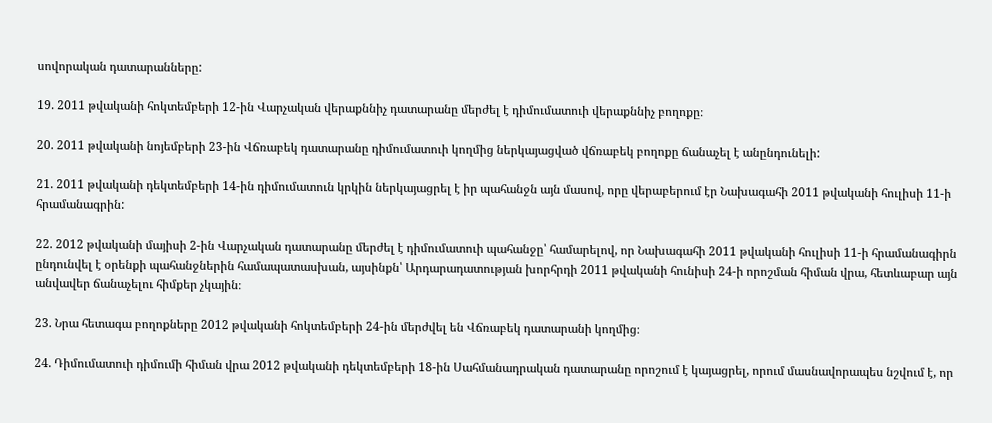սովորական դատարանները:

19. 2011 թվականի հոկտեմբերի 12-ին Վարչական վերաքննիչ դատարանը մերժել է դիմումատուի վերաքննիչ բողոքը։

20. 2011 թվականի նոյեմբերի 23-ին Վճռաբեկ դատարանը դիմումատուի կողմից ներկայացված վճռաբեկ բողոքը ճանաչել է անընդունելի:

21. 2011 թվականի դեկտեմբերի 14-ին դիմումատուն կրկին ներկայացրել է իր պահանջն այն մասով, որը վերաբերում էր Նախագահի 2011 թվականի հուլիսի 11-ի հրամանագրին:

22. 2012 թվականի մայիսի 2-ին Վարչական դատարանը մերժել է դիմումատուի պահանջը՝ համարելով, որ Նախագահի 2011 թվականի հուլիսի 11-ի հրամանագիրն ընդունվել է օրենքի պահանջներին համապատասխան, այսինքն՝ Արդարադատության խորհրդի 2011 թվականի հունիսի 24-ի որոշման հիման վրա, հետևաբար այն անվավեր ճանաչելու հիմքեր չկային։

23. Նրա հետագա բողոքները 2012 թվականի հոկտեմբերի 24-ին մերժվել են Վճռաբեկ դատարանի կողմից։

24. Դիմումատուի դիմումի հիման վրա 2012 թվականի դեկտեմբերի 18-ին Սահմանադրական դատարանը որոշում է կայացրել, որում մասնավորապես նշվում է, որ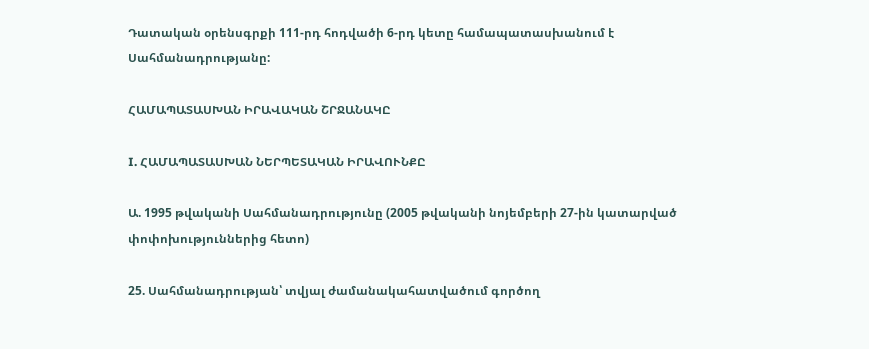Դատական օրենսգրքի 111-րդ հոդվածի 6-րդ կետը համապատասխանում է Սահմանադրությանը:

ՀԱՄԱՊԱՏԱՍԽԱՆ ԻՐԱՎԱԿԱՆ ՇՐՋԱՆԱԿԸ

I. ՀԱՄԱՊԱՏԱՍԽԱՆ ՆԵՐՊԵՏԱԿԱՆ ԻՐԱՎՈՒՆՔԸ

Ա. 1995 թվականի Սահմանադրությունը (2005 թվականի նոյեմբերի 27-ին կատարված փոփոխություններից հետո)

25. Սահմանադրության՝ տվյալ ժամանակահատվածում գործող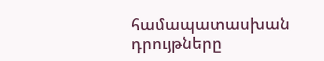համապատասխան դրույթները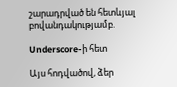շարադրված են հետևյալ բովանդակությամբ.

Underscore-ի հետ

Այս հոդվածով, ձեր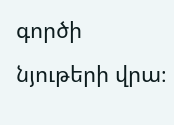գործի նյութերի վրա։